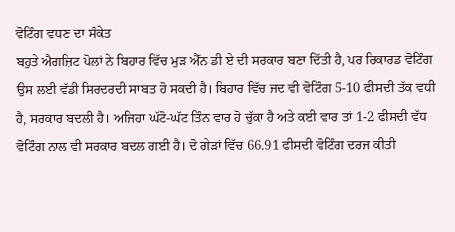ਵੋਟਿੰਗ ਵਧਣ ਦਾ ਸੰਕੇਤ
ਬਹੁਤੇ ਐਗਜ਼ਿਟ ਪੋਲਾਂ ਨੇ ਬਿਹਾਰ ਵਿੱਚ ਮੁੜ ਐੱਨ ਡੀ ਏ ਦੀ ਸਰਕਾਰ ਬਣਾ ਦਿੱਤੀ ਹੈ, ਪਰ ਰਿਕਾਰਡ ਵੋਟਿੰਗ ਉਸ ਲਈ ਵੱਡੀ ਸਿਰਦਰਦੀ ਸਾਬਤ ਹੋ ਸਕਦੀ ਹੈ। ਬਿਹਾਰ ਵਿੱਚ ਜਦ ਵੀ ਵੋਟਿੰਗ 5-10 ਫੀਸਦੀ ਤੱਕ ਵਧੀ ਹੈ, ਸਰਕਾਰ ਬਦਲੀ ਹੈ। ਅਜਿਹਾ ਘੱਟੋ-ਘੱਟ ਤਿੰਨ ਵਾਰ ਹੋ ਚੁੱਕਾ ਹੈ ਅਤੇ ਕਈ ਵਾਰ ਤਾਂ 1-2 ਫੀਸਦੀ ਵੱਧ ਵੋਟਿੰਗ ਨਾਲ ਵੀ ਸਰਕਾਰ ਬਦਲ ਗਈ ਹੈ। ਦੋ ਗੇੜਾਂ ਵਿੱਚ 66.91 ਫੀਸਦੀ ਵੋਟਿੰਗ ਦਰਜ ਕੀਤੀ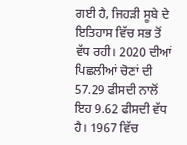ਗਈ ਹੈ, ਜਿਹੜੀ ਸੂਬੇ ਦੇ ਇਤਿਹਾਸ ਵਿੱਚ ਸਭ ਤੋਂ ਵੱਧ ਰਹੀ। 2020 ਦੀਆਂ ਪਿਛਲੀਆਂ ਚੋਣਾਂ ਦੀ 57.29 ਫੀਸਦੀ ਨਾਲੋਂ ਇਹ 9.62 ਫੀਸਦੀ ਵੱਧ ਹੈ। 1967 ਵਿੱਚ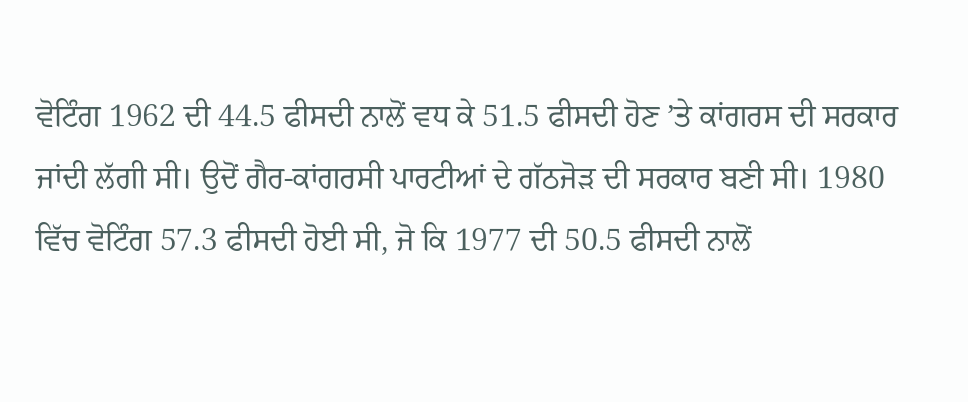ਵੋਟਿੰਗ 1962 ਦੀ 44.5 ਫੀਸਦੀ ਨਾਲੋਂ ਵਧ ਕੇ 51.5 ਫੀਸਦੀ ਹੋਣ ’ਤੇ ਕਾਂਗਰਸ ਦੀ ਸਰਕਾਰ ਜਾਂਦੀ ਲੱਗੀ ਸੀ। ਉਦੋਂ ਗੈਰ-ਕਾਂਗਰਸੀ ਪਾਰਟੀਆਂ ਦੇ ਗੱਠਜੋੜ ਦੀ ਸਰਕਾਰ ਬਣੀ ਸੀ। 1980 ਵਿੱਚ ਵੋਟਿੰਗ 57.3 ਫੀਸਦੀ ਹੋਈ ਸੀ, ਜੋ ਕਿ 1977 ਦੀ 50.5 ਫੀਸਦੀ ਨਾਲੋਂ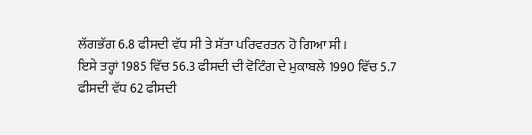ਲੱਗਭੱਗ 6.8 ਫੀਸਦੀ ਵੱਧ ਸੀ ਤੇ ਸੱਤਾ ਪਰਿਵਰਤਨ ਹੋ ਗਿਆ ਸੀ।
ਇਸੇ ਤਰ੍ਹਾਂ 1985 ਵਿੱਚ 56.3 ਫੀਸਦੀ ਦੀ ਵੋਟਿੰਗ ਦੇ ਮੁਕਾਬਲੇ 1990 ਵਿੱਚ 5.7 ਫੀਸਦੀ ਵੱਧ 62 ਫੀਸਦੀ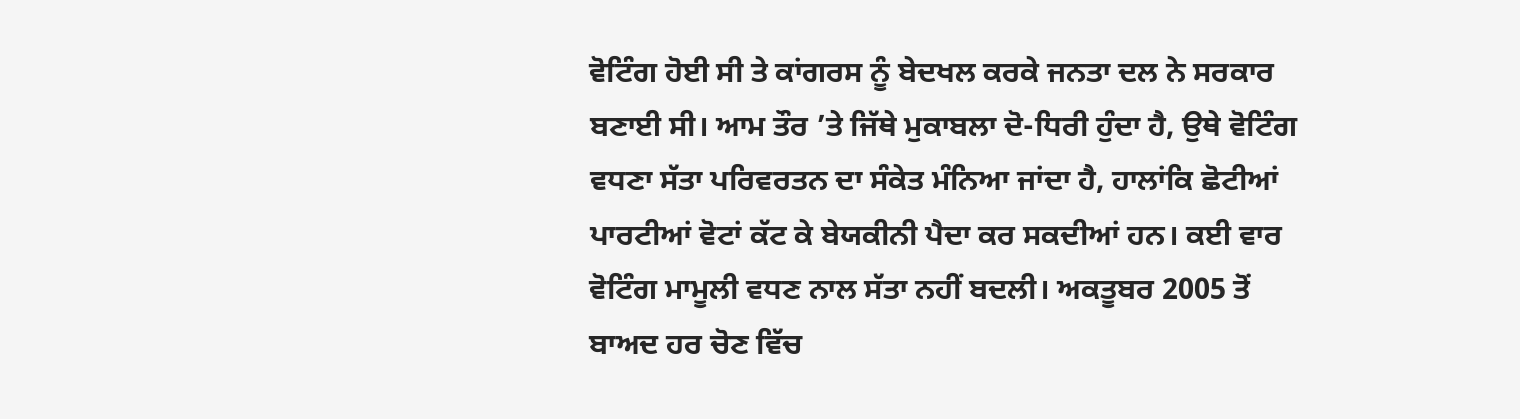ਵੋਟਿੰਗ ਹੋਈ ਸੀ ਤੇ ਕਾਂਗਰਸ ਨੂੰ ਬੇਦਖਲ ਕਰਕੇ ਜਨਤਾ ਦਲ ਨੇ ਸਰਕਾਰ ਬਣਾਈ ਸੀ। ਆਮ ਤੌਰ ’ਤੇ ਜਿੱਥੇ ਮੁਕਾਬਲਾ ਦੋ-ਧਿਰੀ ਹੁੰਦਾ ਹੈ, ਉਥੇ ਵੋਟਿੰਗ ਵਧਣਾ ਸੱਤਾ ਪਰਿਵਰਤਨ ਦਾ ਸੰਕੇਤ ਮੰਨਿਆ ਜਾਂਦਾ ਹੈ, ਹਾਲਾਂਕਿ ਛੋਟੀਆਂ ਪਾਰਟੀਆਂ ਵੋਟਾਂ ਕੱਟ ਕੇ ਬੇਯਕੀਨੀ ਪੈਦਾ ਕਰ ਸਕਦੀਆਂ ਹਨ। ਕਈ ਵਾਰ ਵੋਟਿੰਗ ਮਾਮੂਲੀ ਵਧਣ ਨਾਲ ਸੱਤਾ ਨਹੀਂ ਬਦਲੀ। ਅਕਤੂਬਰ 2005 ਤੋਂ ਬਾਅਦ ਹਰ ਚੋਣ ਵਿੱਚ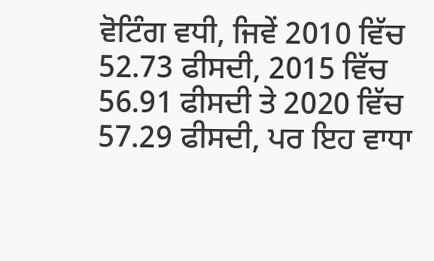ਵੋਟਿੰਗ ਵਧੀ, ਜਿਵੇਂ 2010 ਵਿੱਚ 52.73 ਫੀਸਦੀ, 2015 ਵਿੱਚ 56.91 ਫੀਸਦੀ ਤੇ 2020 ਵਿੱਚ 57.29 ਫੀਸਦੀ, ਪਰ ਇਹ ਵਾਧਾ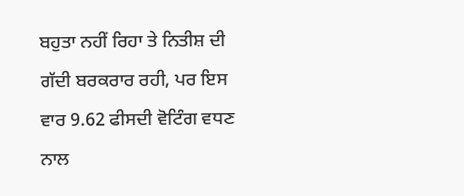ਬਹੁਤਾ ਨਹੀਂ ਰਿਹਾ ਤੇ ਨਿਤੀਸ਼ ਦੀ ਗੱਦੀ ਬਰਕਰਾਰ ਰਹੀ, ਪਰ ਇਸ ਵਾਰ 9.62 ਫੀਸਦੀ ਵੋਟਿੰਗ ਵਧਣ ਨਾਲ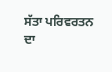ਸੱਤਾ ਪਰਿਵਰਤਨ ਦਾ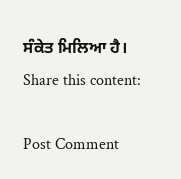ਸੰਕੇਤ ਮਿਲਿਆ ਹੈ।
Share this content:

Post Comment